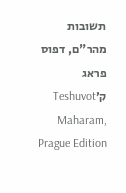תשובות מהר"ם, דפוס פראג ק׳Teshuvot Maharam, Prague Edition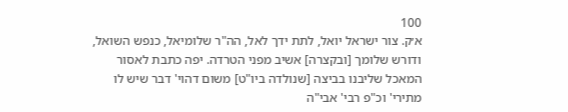100
א׳ק. צור ישראל יואל, לתת ידך לאל, הה"ר שלומיאל, כנפש השואל, ודורש שלומך [ובקצרה] אשיב מפני הטרדה. יפה כתבת לאסור המאכל שליבנו בביצה [שנולדה ביו"ט] משום דהוי' דבר שיש לו מתירי' וכ"פ רבי' אבי"ה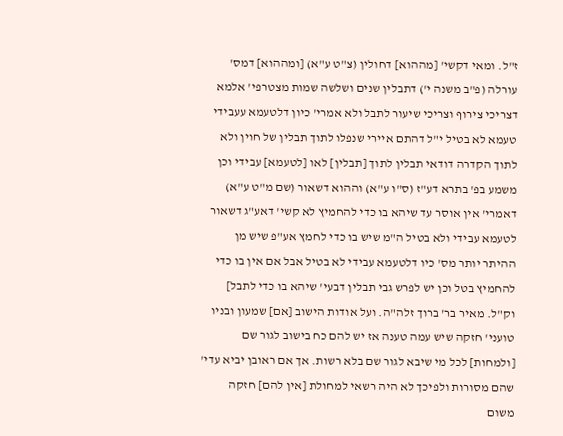ז"ל. ומאי דקשי' [מההוא] דחולין (צ"ט ע"א) [ומההוא] דמס' עורלה (פ"ב משנה י') דתבלין שנים ושלשה שמות מצטרפי' אלמא דצריכי צירוף וצריכי שיעור לתבל ולא אמרי' כיון דלטעמא עעבידי טעמא לא בטיל י"ל דהתם איירי שנפלו לתוך תבלין של חוין ולא לתוך הקדרה דודאי תבלין לתוך [תבלין] לאו [לטעמא] עבידי וכן משמע בפ' בתרא דע"ז (ס"ו ע"א) וההוא דשאור (שם מ"ט ע"א) דאמרי' אין אוסר עד שיהא בו כדי להחמיץ לא קשי' דאע"ג דשאור לטעמא עבידי ולא בטיל ה"מ שיש בו כדי לחמץ אע"פ שיש מן ההיתר יותר מס' כיו דלטעמא עבידי לא בטיל אבל אם אין בו כדי להחמיץ בטל וכן יש לפרש גבי תבלין דבעי' שיהא בו כדי לתבל] וק"ל. מאיר בר' ברוך זלה"ה. ועל אודות הישוב [אם] שמעון ובניו טועני' חזקה שיש עמה טענה אז יש להם כח בישוב לגור שם [ולמחות] לכל מי שיבא לגור שם בלא רשות. אך אם ראובן יביא עדי' שהם מסורות ולפיכך לא היה רשאי למחולת [אין להם] חזקה משום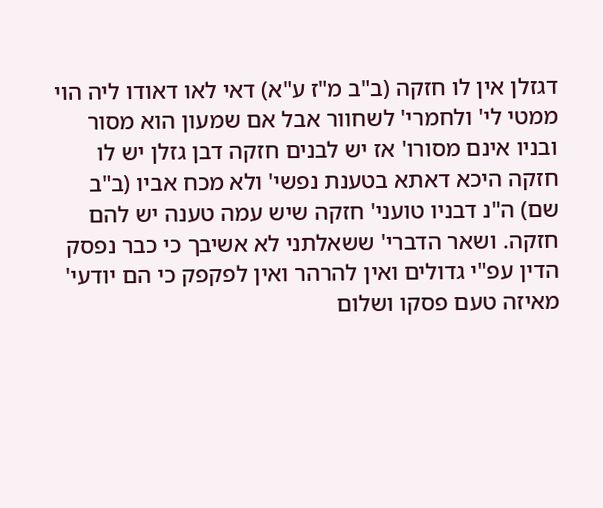דגזלן אין לו חזקה (ב"ב מ"ז ע"א) דאי לאו דאודו ליה הוי ממטי לי' ולחמרי' לשחוור אבל אם שמעון הוא מסור ובניו אינם מסורו' אז יש לבנים חזקה דבן גזלן יש לו חזקה היכא דאתא בטענת נפשי' ולא מכח אביו (ב"ב שם) ה"נ דבניו טועני' חזקה שיש עמה טענה יש להם חזקה. ושאר הדברי' ששאלתני לא אשיבך כי כבר נפסק הדין עפ"י גדולים ואין להרהר ואין לפקפק כי הם יודעי' מאיזה טעם פסקו ושלום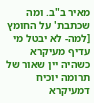מאיר ב"ב. ומה שכתבת' על החומץ [למה- לא יבטל מי עדיף מעיקרא כשהיה יין שאור של תרומה יוכיח דמעיקרא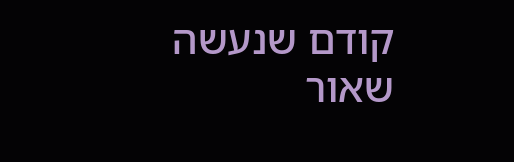קודם שנעשה שאור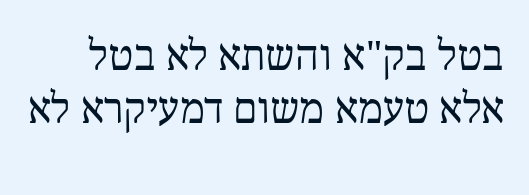בטל בק"א והשתא לא בטל אלא טעמא משום דמעיקרא לא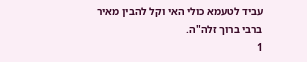עביד לטעמא כולי האי וקל להבין מאיר ברבי ברוך זלה"ה.
1